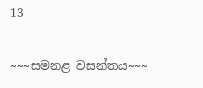13

~~~සමනළ වසන්තය~~~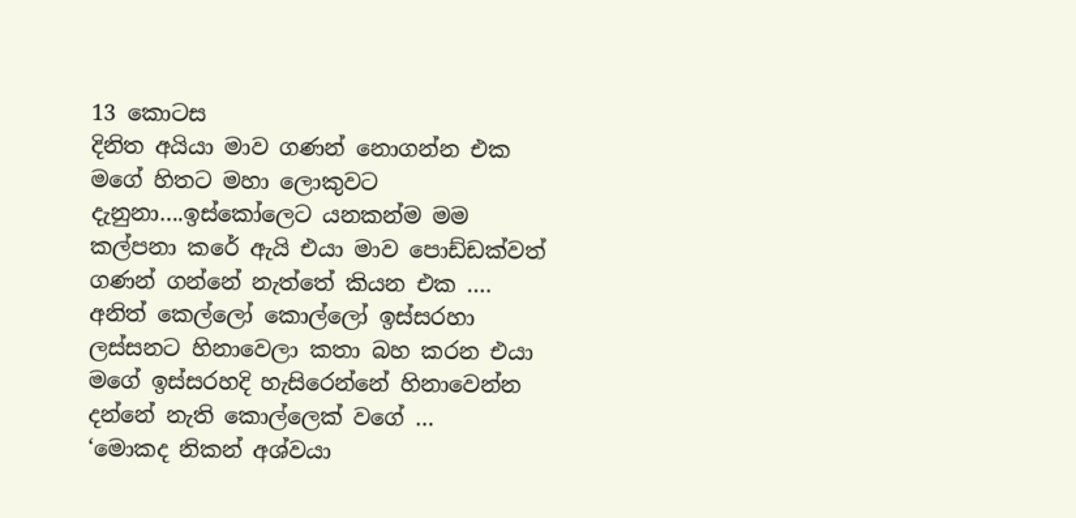13 කොටස
දිනිත අයියා මාව ගණන් නොගන්න එක මගේ හිතට මහා ලොකුවට දැනුනා….ඉස්කෝලෙට යනකන්ම මම කල්පනා කරේ ඇයි එයා මාව පොඩ්ඩක්වත් ගණන් ගන්නේ නැත්තේ කියන එක …. අනිත් කෙල්ලෝ කොල්ලෝ ඉස්සරහා ලස්සනට හිනාවෙලා කතා බහ කරන එයා මගේ ඉස්සරහදි හැසිරෙන්නේ හිනාවෙන්න දන්නේ නැති කොල්ලෙක් වගේ …
‘මොකද නිකන් අශ්වයා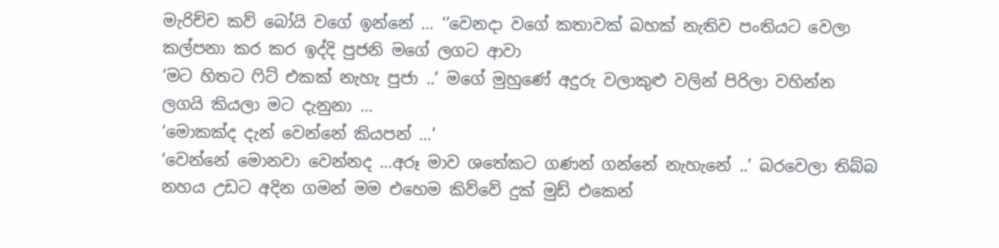මැරිච්ච කව් බෝයි වගේ ඉන්නේ … ‘’වෙනදා වගේ කතාවක් බහක් නැතිව පංතියට වෙලා කල්පනා කර කර ඉද්දි පුජනි මගේ ලගට ආවා
‘මට හිතට ෆිට් එකක් නැහැ පුජා ..’ මගේ මුහුණේ අදුරු වලාකුළු වලින් පිරිලා වහින්න ලගයි කියලා මට දැනුනා …
‘මොකක්ද දැන් වෙන්නේ කියපන් …’
‘වෙන්නේ මොනවා වෙන්නද …අරූ මාව ශතේකට ගණන් ගන්නේ නැහැනේ ..’ බරවෙලා තිබ්බ නහය උඩට අදින ගමන් මම එහෙම කිව්වේ දුක් මුඩ් එකෙන්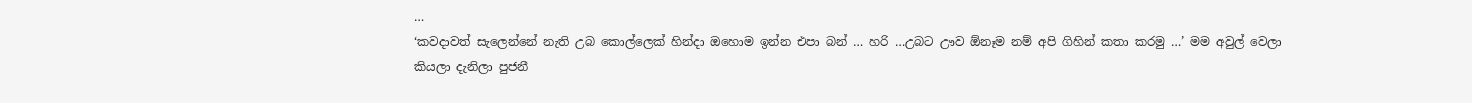…
‘කවදාවත් සැලෙන්නේ නැති උබ කොල්ලෙක් හින්දා ඔහොම ඉන්න එපා බන් … හරි …උබට ඌව ඕනෑම නම් අපි ගිහින් කතා කරමු …’ මම අවුල් වෙලා කියලා දැනිලා පුජනී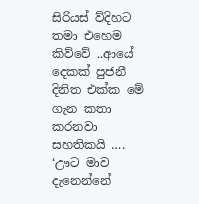සිරියස් ව්දිහට තමා එහෙම කිව්වේ ..ආයේ දෙකක් පුජනී දිනිත එක්ක මේ ගැන කතා කරනවා සහතිකයි ….
‘ඌට මාව දැනෙන්නේ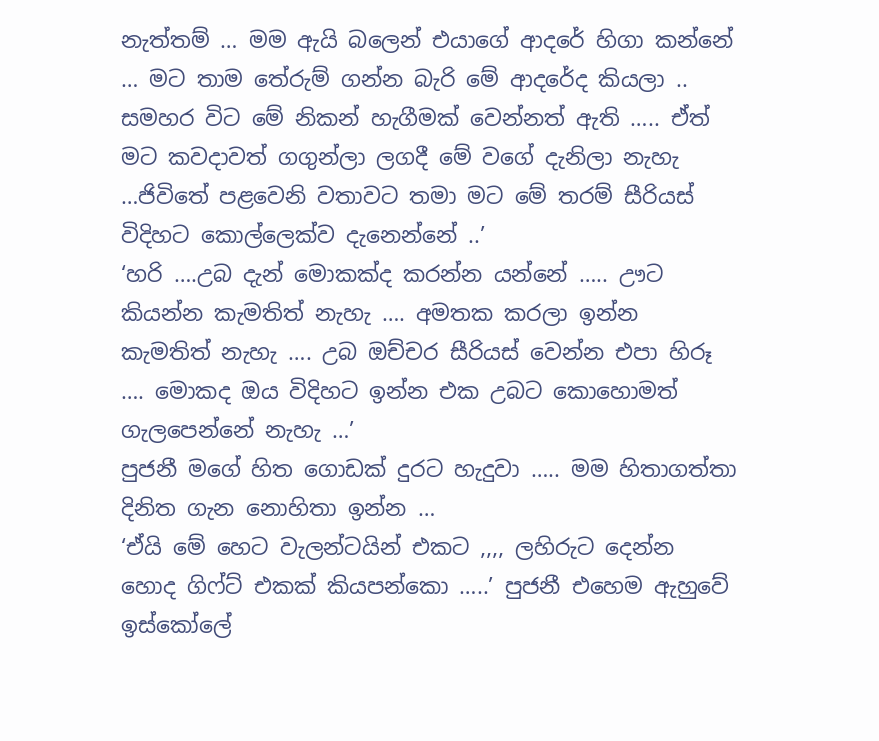නැත්තම් … මම ඇයි බලෙන් එයාගේ ආදරේ හිගා කන්නේ … මට තාම තේරුම් ගන්න බැරි මේ ආදරේද කියලා .. සමහර විට මේ නිකන් හැගීමක් වෙන්නත් ඇති ….. ඒත් මට කවදාවත් ගගුන්ලා ලගදී මේ වගේ දැනිලා නැහැ …ජිවිතේ පළවෙනි වතාවට තමා මට මේ තරම් සීරියස් විදිහට කොල්ලෙක්ව දැනෙන්නේ ..’
‘හරි ….උබ දැන් මොකක්ද කරන්න යන්නේ ….. ඌට කියන්න කැමතිත් නැහැ …. අමතක කරලා ඉන්න කැමතිත් නැහැ …. උබ ඔච්චර සීරියස් වෙන්න එපා හිරූ …. මොකද ඔය විදිහට ඉන්න එක උබට කොහොමත් ගැලපෙන්නේ නැහැ …’
පුජනී මගේ හිත ගොඩක් දුරට හැදුවා ….. මම හිතාගත්තා දිනිත ගැන නොහිතා ඉන්න …
‘ඒයි මේ හෙට වැලන්ටයින් එකට ,,,, ලහිරුට දෙන්න හොද ගිෆ්ට් එකක් කියපන්කො …..’ පුජනී එහෙම ඇහුවේ ඉස්කෝලේ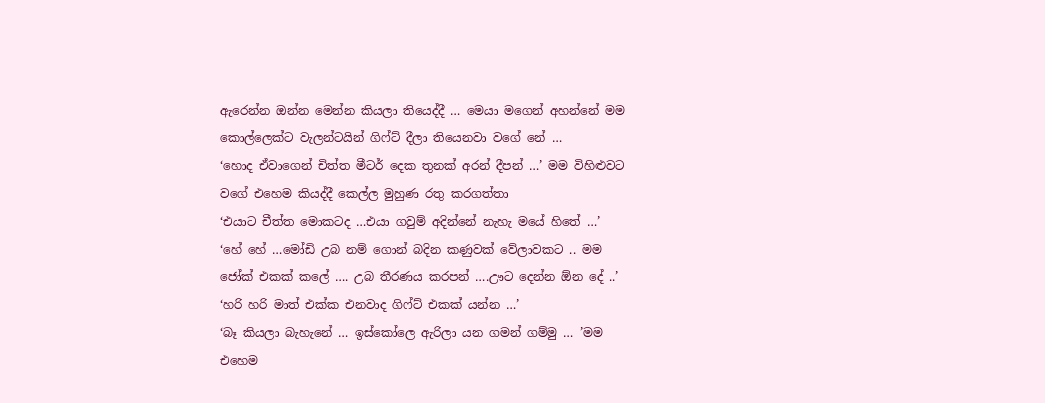ඇරෙන්න ඔන්න මෙන්න කියලා තියෙද්දී … මෙයා මගෙන් අහන්නේ මම කොල්ලෙක්ට වැලන්ටයින් ගිෆ්ට් දීලා තියෙනවා වගේ නේ …
‘හොද ඒවාගෙන් චිත්ත මීටර් දෙක තුනක් අරන් දීපන් …’ මම විහිළුවට වගේ එහෙම කියද්දී කෙල්ල මුහුණ රතු කරගත්තා
‘එයාට චීත්ත මොකටද …එයා ගවුම් අදින්නේ නැහැ මයේ හිතේ …’
‘හේ හේ …මෝඩි උබ නම් ගොන් බදින කණුවක් වේලාවකට .. මම ජෝක් එකක් කලේ …. උබ තීරණය කරපන් ….ඌට දෙන්න ඕන දේ ..’
‘හරි හරි මාත් එක්ක එනවාද ගිෆ්ට් එකක් යන්න …’
‘බෑ කියලා බැහැනේ … ඉස්කෝලෙ ඇරිලා යන ගමන් ගම්මු … ’මම එහෙම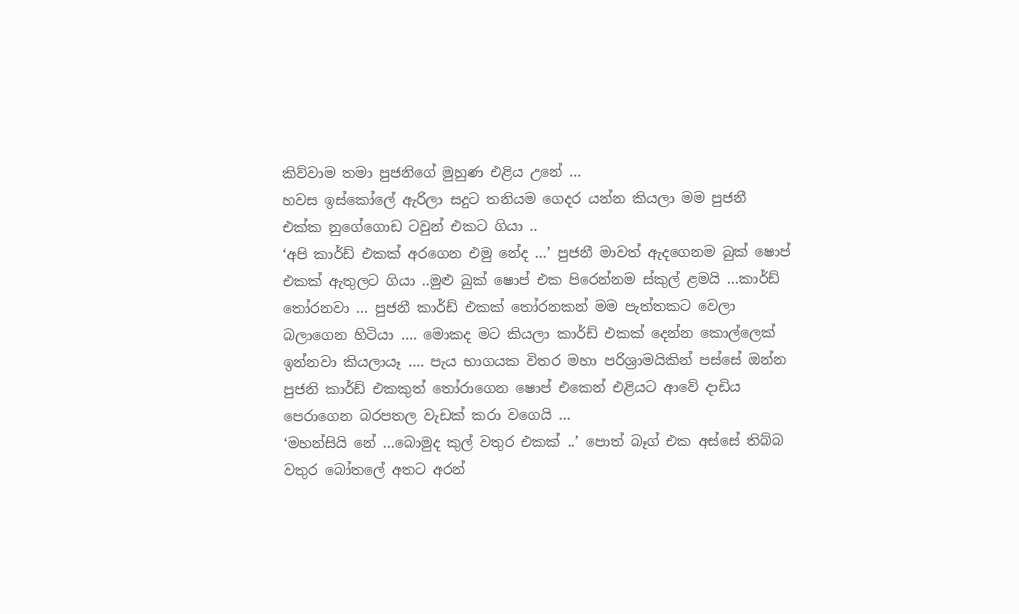කිව්වාම තමා පුජනිගේ මුහුණ එළිය උනේ …
හවස ඉස්කෝලේ ඇරිලා සදුට තනියම ගෙදර යන්න කියලා මම පුජනී එක්ක නුගේගොඩ ටවුන් එකට ගියා ..
‘අපි කාර්ඩ් එකක් අරගෙන එමු නේද …’ පුජනී මාවත් ඇදගෙනම බුක් ෂොප් එකක් ඇතුලට ගියා ..මුළු බුක් ෂොප් එක පිරෙන්නම ස්කුල් ළමයි …කාර්ඩ් තෝරනවා … පුජනී කාර්ඩ් එකක් තෝරනකන් මම පැත්තකට වෙලා බලාගෙන හිටියා …. මොකද මට කියලා කාර්ඩ් එකක් දෙන්න කොල්ලෙක් ඉන්නවා කියලායෑ …. පැය භාගයක විතර මහා පරිශ්‍රාමයිකින් පස්සේ ඔන්න පුජනි කාර්ඩ් එකකුත් තෝරාගෙන ෂොප් එකෙන් එළියට ආවේ දාඩිය පෙරාගෙන බරපතල වැඩක් කරා වගෙයි …
‘මහන්සියි නේ …බොමුද කුල් වතුර එකක් ..’ පොත් බෑග් එක අස්සේ තිබ්බ වතුර බෝතලේ අතට අරන්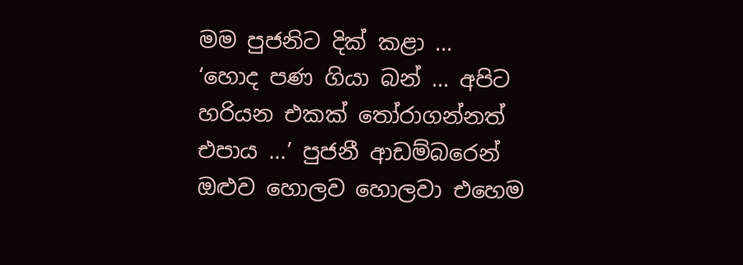මම පුජනිට දික් කළා …
‘හොද පණ ගියා බන් … අපිට හරියන එකක් තෝරාගන්නත් එපාය …’ පුජනී ආඩම්බරෙන් ඔළුව හොලව හොලවා එහෙම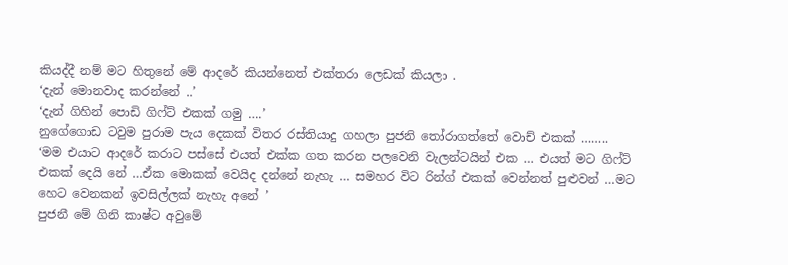කියද්දී නම් මට හිතුනේ මේ ආදරේ කියන්නෙත් එක්තරා ලෙඩක් කියලා .
‘දැන් මොනවාද කරන්නේ ..’
‘දැන් ගිහින් පොඩි ගිෆ්ට් එකක් ගමු ….’
නුගේගොඩ ටවුම පුරාම පැය දෙකක් විතර රස්තියාදු ගහලා පුජනි තෝරාගත්තේ වොච් එකක් ……..
‘මම එයාට ආදරේ කරාට පස්සේ එයත් එක්ක ගත කරන පලවෙනි වැලන්ටයින් එක … එයත් මට ගිෆ්ට් එකක් දෙයි නේ …ඒක මොකක් වෙයිද දන්නේ නැහැ … සමහර විට රින්ග් එකක් වෙන්නත් පුළුවන් …මට හෙට වෙනකන් ඉවසිල්ලක් නැහැ අනේ ’
පුජනී මේ ගිනි කාෂ්ට අවුමේ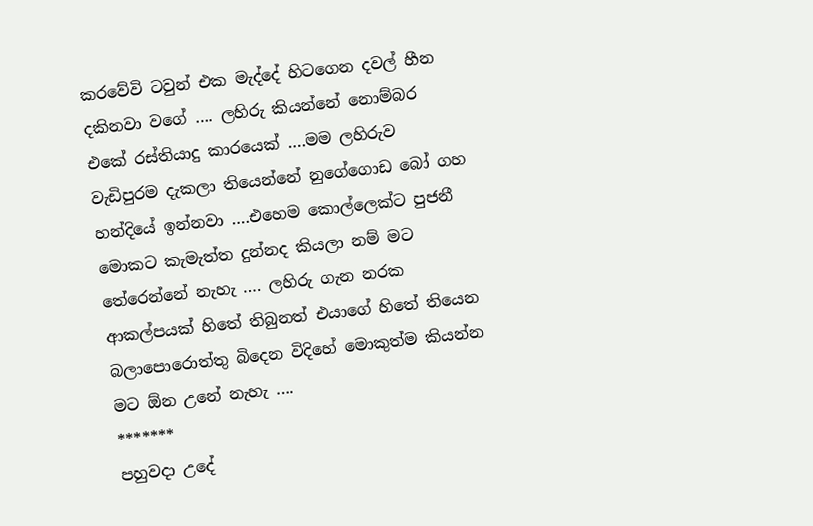කරවේවි ටවුන් එක මැද්දේ හිටගෙන දවල් හීන දකිනවා වගේ …. ලහිරු කියන්නේ නොම්බර එකේ රස්තියාදු කාරයෙක් ….මම ලහිරුව වැඩිපුරම දැකලා තියෙන්නේ නුගේගොඩ බෝ ගහ හන්දියේ ඉන්නවා ….එහෙම කොල්ලෙක්ට පුජනී මොකට කැමැත්ත දුන්නද කියලා නම් මට තේරෙන්නේ නැහැ …. ලහිරු ගැන නරක ආකල්පයක් හිතේ තිබුනත් එයාගේ හිතේ තියෙන බලාපොරොත්තු බිදෙන විදිහේ මොකුත්ම කියන්න මට ඕන උනේ නැහැ ….
*******
පහුවදා උදේ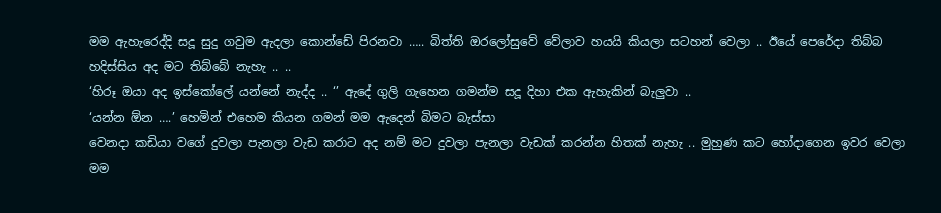මම ඇහැරෙද්දි සදූ සුදු ගවුම ඇදලා කොන්ඩේ පිරනවා ….. බිත්ති ඔරලෝසුවේ වේලාව හයයි කියලා සටහන් වෙලා .. ඊයේ පෙරේදා තිබ්බ හදිස්සිය අද මට තිබ්බේ නැහැ .. ..
‘හිරූ ඔයා අද ඉස්කෝලේ යන්නේ නැද්ද .. ‘’ ඇදේ ගුලි ගැහෙන ගමන්ම සදූ දිහා එක ඇහැකින් බැලුවා ..
‘යන්න ඕන ….’ හෙමින් එහෙම කියන ගමන් මම ඇදෙන් බිමට බැස්සා
වෙනදා කඩියා වගේ දුවලා පැනලා වැඩ කරාට අද නම් මට දුවලා පැනලා වැඩක් කරන්න හිතක් නැහැ .. මුහුණ කට හෝදාගෙන ඉවර වෙලා මම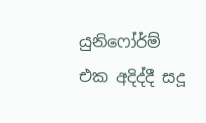යුනිෆෝර්ම් එක අදිද්දී සදූ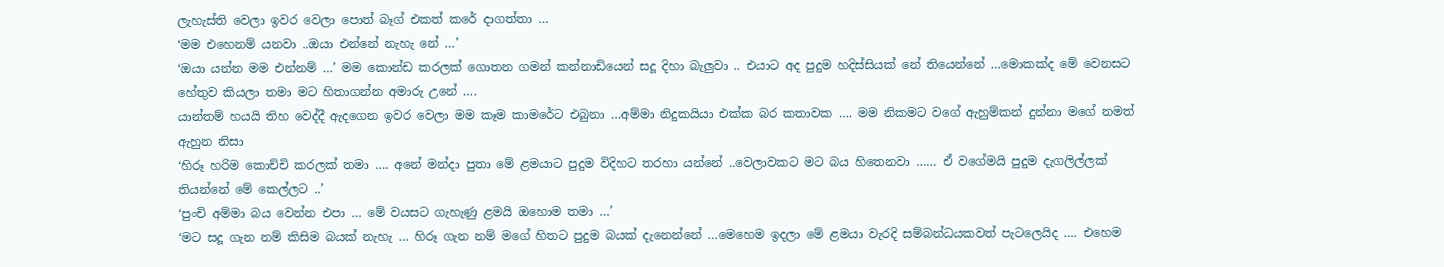ලැහැස්ති වෙලා ඉවර වෙලා පොත් බෑග් එකත් කරේ දාගත්තා …
‘මම එහෙනම් යනවා ..ඔයා එන්නේ නැහැ නේ …’
‘ඔයා යන්න මම එන්නම් …’ මම කොන්ඩ කරලක් ගොතන ගමන් කන්නාඩියෙන් සදූ දිහා බැලුවා .. එයාට අද පුදුම හදිස්සියක් නේ තියෙන්නේ …මොකක්ද මේ වෙනසට හේතුව කියලා තමා මට හිතාගන්න අමාරු උනේ ….
යාන්තම් හයයි තිහ වෙද්දී ඇදගෙන ඉවර වෙලා මම කෑම කාමරේට එබුනා …අම්මා නිදුකයියා එක්ක බර කතාවක …. මම නිකමට වගේ ඇහුම්කන් දුන්නා මගේ නමත් ඇහුන නිසා
‘හිරූ හරිම කොච්චි කරලක් තමා …. අනේ මන්දා පුතා මේ ළමයාට පුදුම විදිහට තරහා යන්නේ ..වෙලාවකට මට බය හිතෙනවා …… ඒ වගේමයි පුදුම දැගලිල්ලක් තියන්නේ මේ කෙල්ලට ..’
‘පුංචි අම්මා බය වෙන්න එපා … මේ වයසට ගැහැණු ළමයි ඔහොම තමා …’
‘මට සදූ ගැන නම් කිසිම බයක් නැහැ … හිරූ ගැන නම් මගේ හිතට පුදුම බයක් දැනෙන්නේ …මෙහෙම ඉදලා මේ ළමයා වැරදි සම්බන්ධයකවත් පැටලෙයිද …. එහෙම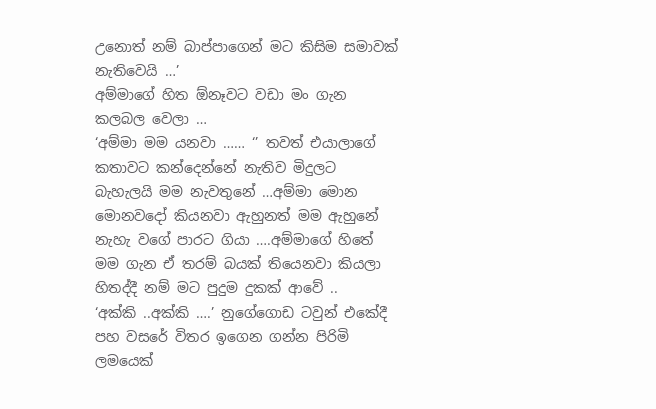උනොත් නම් බාප්පාගෙන් මට කිසිම සමාවක් නැතිවෙයි …’
අම්මාගේ හිත ඕනෑවට වඩා මං ගැන කලබල වෙලා …
‘අම්මා මම යනවා …… ‘’ තවත් එයාලාගේ කතාවට කන්දෙන්නේ නැතිව මිදුලට බැහැලයි මම නැවතුනේ …අම්මා මොන මොනවදෝ කියනවා ඇහුනත් මම ඇහුනේ නැහැ වගේ පාරට ගියා ….අම්මාගේ හිතේ මම ගැන ඒ තරම් බයක් තියෙනවා කියලා හිතද්දී නම් මට පුදුම දුකක් ආවේ ..
‘අක්කි ..අක්කි ….’ නුගේගොඩ ටවුන් එකේදී පහ වසරේ විතර ඉගෙන ගන්න පිරිමි ලමයෙක්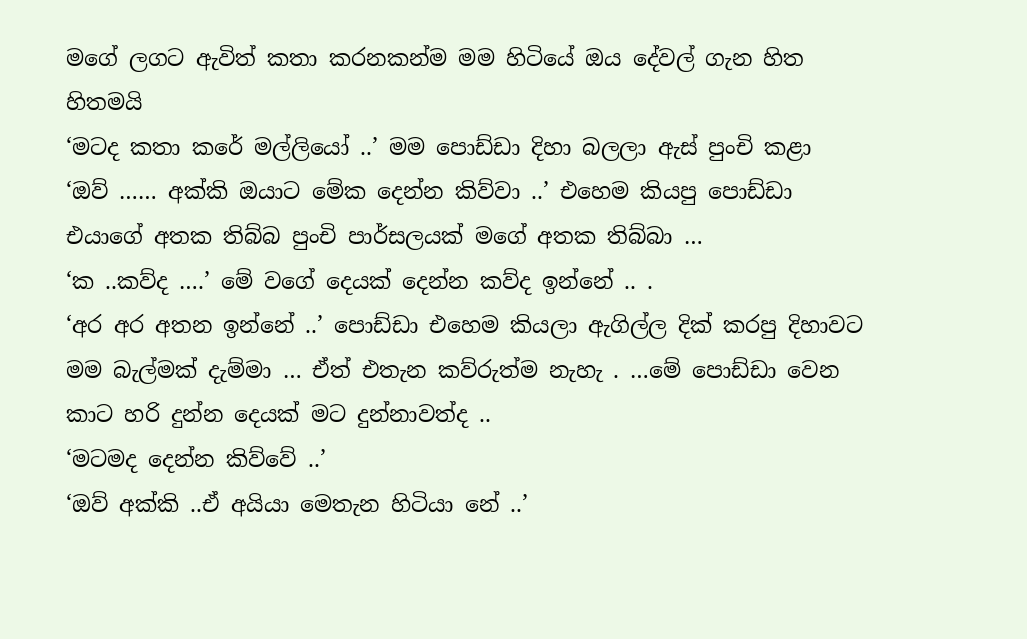මගේ ලගට ඇවිත් කතා කරනකන්ම මම හිටියේ ඔය දේවල් ගැන හිත හිතමයි
‘මටද කතා කරේ මල්ලියෝ ..’ මම පොඩ්ඩා දිහා බලලා ඇස් පුංචි කළා
‘ඔව් …… අක්කි ඔයාට මේක දෙන්න කිව්වා ..’ එහෙම කියපු පොඩ්ඩා එයාගේ අතක තිබ්බ පුංචි පාර්සලයක් මගේ අතක තිබ්බා …
‘ක ..කව්ද ….’ මේ වගේ දෙයක් දෙන්න කව්ද ඉන්නේ .. .
‘අර අර අතන ඉන්නේ ..’ පොඩ්ඩා එහෙම කියලා ඇගිල්ල දික් කරපු දිහාවට මම බැල්මක් දැම්මා … ඒත් එතැන කව්රුත්ම නැහැ . …මේ පොඩ්ඩා වෙන කාට හරි දුන්න දෙයක් මට දුන්නාවත්ද ..
‘මටමද දෙන්න කිව්වේ ..’
‘ඔව් අක්කි ..ඒ අයියා මෙතැන හිටියා නේ ..’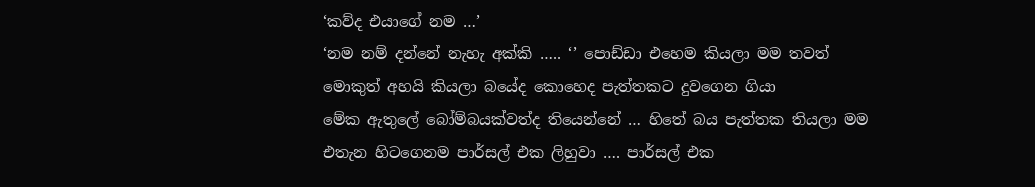‘කව්ද එයාගේ නම …’
‘නම නම් දන්නේ නැහැ අක්කි ….. ‘’ පොඩ්ඩා එහෙම කියලා මම තවත් මොකුත් අහයි කියලා බයේද කොහෙද පැත්තකට දුවගෙන ගියා
මේක ඇතුලේ බෝම්බයක්වත්ද තියෙන්නේ … හිතේ බය පැත්තක තියලා මම එතැන හිටගෙනම පාර්සල් එක ලිහුවා …. පාර්සල් එක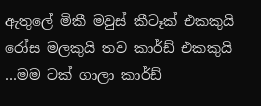ඇතුලේ මිකී මවුස් කීටෑක් එකකුයි රෝස මලකුයි තව කාර්ඩ් එකකුයි …මම ටක් ගාලා කාර්ඩ්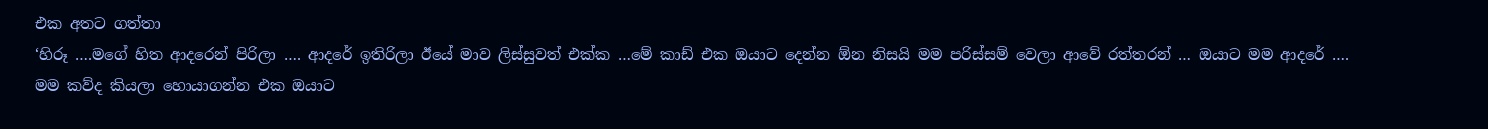එක අතට ගත්තා
‘හිරූ ….මගේ හිත ආදරෙන් පිරිලා …. ආදරේ ඉතිරිලා ඊයේ මාව ලිස්සුවත් එක්ක …මේ කාඩ් එක ඔයාට දෙන්න ඕන නිසයි මම පරිස්සම් වෙලා ආවේ රත්තරන් … ඔයාට මම ආදරේ …. මම කව්ද කියලා හොයාගන්න එක ඔයාට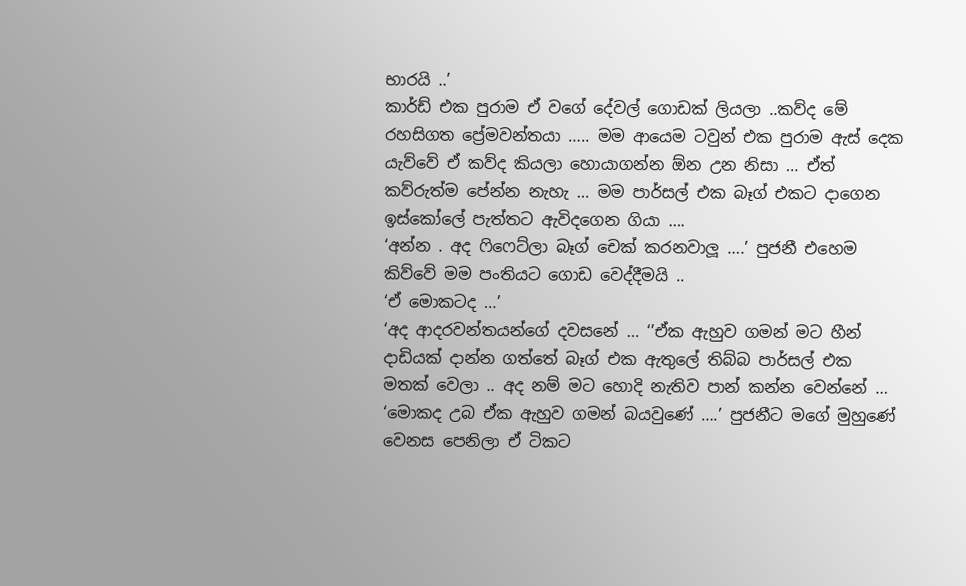භාරයි ..’
කාර්ඩ් එක පුරාම ඒ වගේ දේවල් ගොඩක් ලියලා ..කව්ද මේ රහසිගත ප්‍රේමවන්තයා ….. මම ආයෙම ටවුන් එක පුරාම ඇස් දෙක යැව්වේ ඒ කව්ද කියලා හොයාගන්න ඕන උන නිසා … ඒත් කව්රුත්ම පේන්න නැහැ … මම පාර්සල් එක බෑග් එකට දාගෙන ඉස්කෝලේ පැත්තට ඇවිදගෙන ගියා ….
‘අන්න . අද ෆිෆෙට්ලා බෑග් චෙක් කරනවාලූ ….’ පුජනී එහෙම කිව්වේ මම පංතියට ගොඩ වෙද්දීමයි ..
‘ඒ මොකටද …’
‘අද ආදරවන්තයන්ගේ දවසනේ … ‘’ඒක ඇහුව ගමන් මට හීන් දාඩියක් දාන්න ගත්තේ බෑග් එක ඇතුලේ තිබ්බ පාර්සල් එක මතක් වෙලා .. අද නම් මට හොදි නැතිව පාන් කන්න වෙන්නේ …
‘මොකද උබ ඒක ඇහුව ගමන් බයවුණේ ….’ පුජනීට මගේ මුහුණේ වෙනස පෙනිලා ඒ ටිකට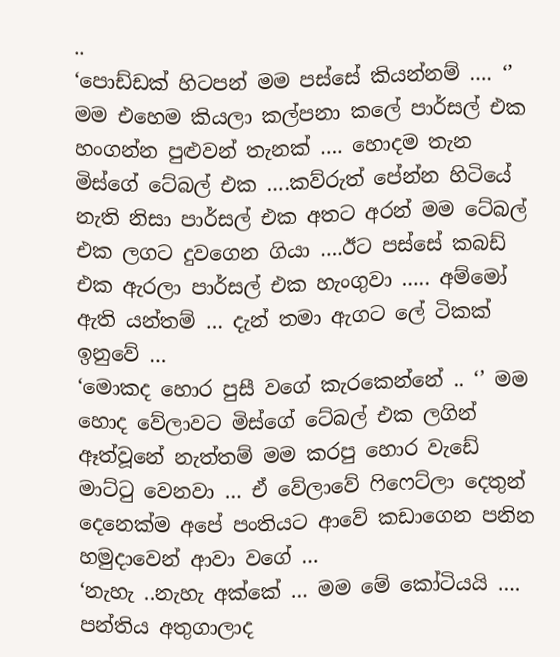..
‘පොඩ්ඩක් හිටපන් මම පස්සේ කියන්නම් …. ‘’ මම එහෙම කියලා කල්පනා කලේ පාර්සල් එක හංගන්න පුළුවන් තැනක් …. හොදම තැන මිස්ගේ ටේබල් එක ….කව්රුත් පේන්න හිටියේ නැති නිසා පාර්සල් එක අතට අරන් මම ටේබල් එක ලගට දුවගෙන ගියා ….ඊට පස්සේ කබඩ් එක ඇරලා පාර්සල් එක හැංගුවා ….. අම්මෝ ඇති යන්තම් … දැන් තමා ඇගට ලේ ටිකක් ඉනුවේ …
‘මොකද හොර පුසී වගේ කැරකෙන්නේ .. ‘’ මම හොද වේලාවට මිස්ගේ ටේබල් එක ලගින් ඈත්වූනේ නැත්තම් මම කරපු හොර වැඩේ මාට්ටු වෙනවා … ඒ වේලාවේ ෆිෆෙට්ලා දෙතුන් දෙනෙක්ම අපේ පංතියට ආවේ කඩාගෙන පනින හමුදාවෙන් ආවා වගේ …
‘නැහැ ..නැහැ අක්කේ … මම මේ කෝටියයි …. පන්තිය අතුගාලාද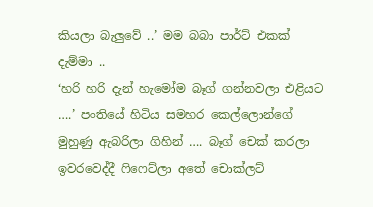කියලා බැලුවේ ..’ මම බබා පාර්ට් එකක් දැම්මා ..
‘හරි හරි දැන් හැමෝම බෑග් ගන්නවලා එළියට ….’ පංතියේ හිටිය සමහර කෙල්ලොන්ගේ මුහුණු ඇබරිලා ගිහින් …. බෑග් චෙක් කරලා ඉවරවෙද්දී ෆිෆෙට්ලා අතේ චොක්ලට්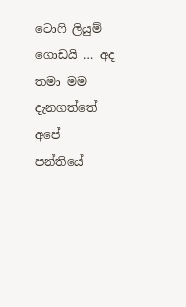ටොෆි ලියුම් ගොඩයි … අද තමා මම දැනගත්තේ අපේ පන්තියේ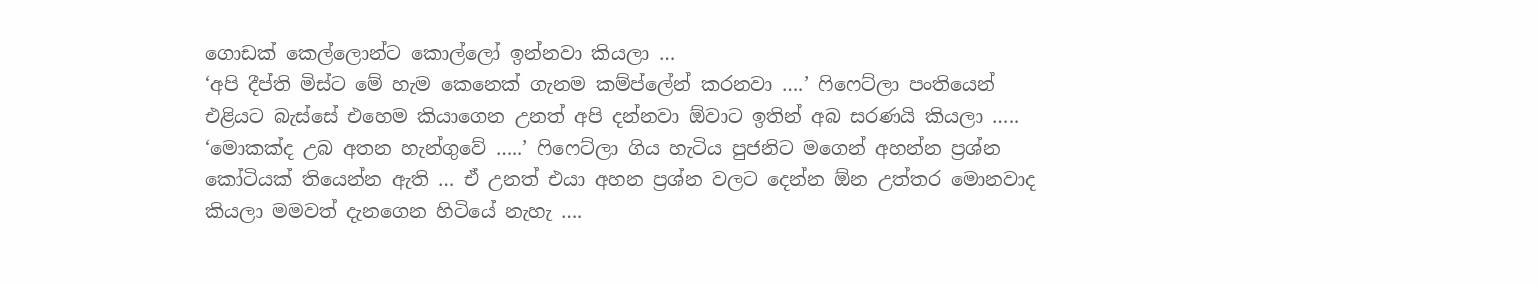ගොඩක් කෙල්ලොන්ට කොල්ලෝ ඉන්නවා කියලා …
‘අපි දීප්ති මිස්ට මේ හැම කෙනෙක් ගැනම කම්ප්ලේන් කරනවා ….’ ෆිෆෙට්ලා පංතියෙන් එළියට බැස්සේ එහෙම කියාගෙන උනත් අපි දන්නවා ඕවාට ඉතින් අබ සරණයි කියලා …..
‘මොකක්ද උබ අතන හැන්ගුවේ …..’ ෆිෆෙට්ලා ගිය හැටිය පුජනිට මගෙන් අහන්න ප්‍රශ්න කෝටියක් තියෙන්න ඇති … ඒ උනත් එයා අහන ප්‍රශ්න වලට දෙන්න ඕන උත්තර මොනවාද කියලා මමවත් දැනගෙන හිටියේ නැහැ ….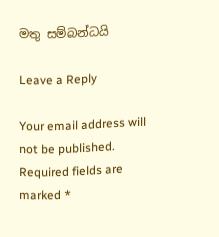මතු සම්බන්ධයි

Leave a Reply

Your email address will not be published. Required fields are marked *